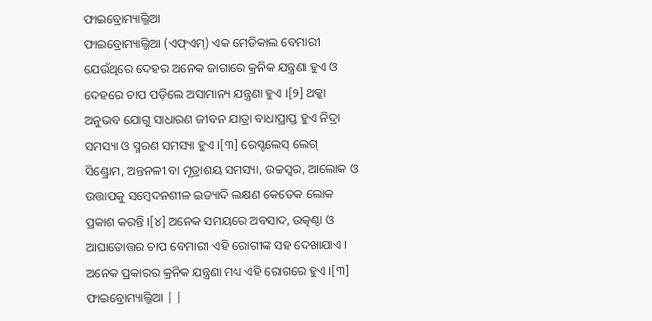ଫାଇବ୍ରୋମ୍ୟାଲ୍ଜିଆ
ଫାଇବ୍ରୋମ୍ୟାଲ୍ଜିଆ (ଏଫ୍ଏମ୍) ଏକ ମେଡିକାଲ ବେମାରୀ ଯେଉଁଥିରେ ଦେହର ଅନେକ ଜାଗାରେ କ୍ରନିକ ଯନ୍ତ୍ରଣା ହୁଏ ଓ ଦେହରେ ଚାପ ପଡ଼ିଲେ ଅସାମାନ୍ୟ ଯନ୍ତ୍ରଣା ହୁଏ ।[୨] ଥକ୍କା ଅନୁଭବ ଯୋଗୁ ସାଧାରଣ ଜୀବନ ଯାତ୍ରା ବାଧାପ୍ରାପ୍ତ ହୁଏ ନିଦ୍ରା ସମସ୍ୟା ଓ ସ୍ମରଣ ସମସ୍ୟା ହୁଏ ।[୩] ରେସ୍ଟଲେସ୍ ଲେଗ୍ ସିଣ୍ଡ୍ରୋମ, ଅନ୍ତନଳୀ ବା ମୂତ୍ରାଶୟ ସମସ୍ୟା, ଉଚ୍ଚସ୍ୱର, ଆଲୋକ ଓ ଉତ୍ତାପକୁ ସମ୍ବେଦନଶୀଳ ଇତ୍ୟାଦି ଲକ୍ଷଣ କେତେକ ଲୋକ ପ୍ରକାଶ କରନ୍ତି ।[୪] ଅନେକ ସମୟରେ ଅବସାଦ, ଉତ୍କଣ୍ଠା ଓ ଆଘାତୋତ୍ତର ଚାପ ବେମାରୀ ଏହି ରୋଗୀଙ୍କ ସହ ଦେଖାଯାଏ । ଅନେକ ପ୍ରକାରର କ୍ରନିକ ଯନ୍ତ୍ରଣା ମଧ୍ୟ ଏହି ରୋଗରେ ହୁଏ ।[୩]
ଫାଇବ୍ରୋମ୍ୟାଲ୍ଜିଆ | |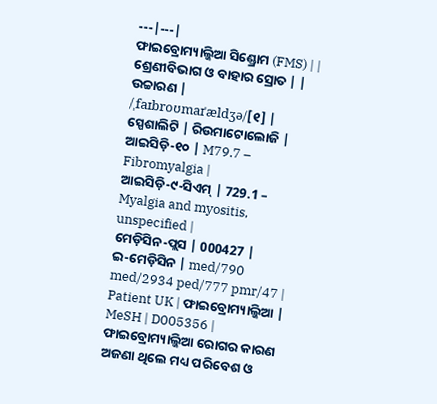---|---|
ଫାଇବ୍ରୋମ୍ୟାଲ୍ଜିଆ ସିଣ୍ଡ୍ରୋମ (FMS) | |
ଶ୍ରେଣୀବିଭାଗ ଓ ବାହାର ସ୍ରୋତ | |
ଉଚ୍ଚାରଣ | /ˌfaɪbroʊmaɪˈældʒə/[୧] |
ସ୍ପେଶାଲିଟି | ରିଉମାଟୋଲୋଜି |
ଆଇସିଡ଼ି-୧୦ | M79.7 – Fibromyalgia |
ଆଇସିଡ଼ି-୯-ସିଏମ୍ | 729.1 – Myalgia and myositis, unspecified |
ମେଡ଼ିସିନ-ପ୍ଲସ | 000427 |
ଇ-ମେଡ଼ିସିନ | med/790 med/2934 ped/777 pmr/47 |
Patient UK | ଫାଇବ୍ରୋମ୍ୟାଲ୍ଜିଆ |
MeSH | D005356 |
ଫାଇବ୍ରୋମ୍ୟାଲ୍ଜିଆ ରୋଗର କାରଣ ଅଜଣା ଥିଲେ ମଧ୍ୟ ପରିବେଶ ଓ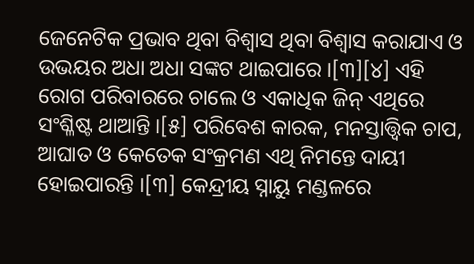ଜେନେଟିକ ପ୍ରଭାବ ଥିବା ବିଶ୍ୱାସ ଥିବା ବିଶ୍ୱାସ କରାଯାଏ ଓ ଉଭୟର ଅଧା ଅଧା ସଙ୍କଟ ଥାଇପାରେ ।[୩][୪] ଏହି ରୋଗ ପରିବାରରେ ଚାଲେ ଓ ଏକାଧିକ ଜିନ୍ ଏଥିରେ ସଂଶ୍ଳିଷ୍ଟ ଥାଆନ୍ତି ।[୫] ପରିବେଶ କାରକ, ମନସ୍ତାତ୍ତ୍ୱିକ ଚାପ, ଆଘାତ ଓ କେତେକ ସଂକ୍ରମଣ ଏଥି ନିମନ୍ତେ ଦାୟୀ ହୋଇପାରନ୍ତି ।[୩] କେନ୍ଦ୍ରୀୟ ସ୍ନାୟୁ ମଣ୍ଡଳରେ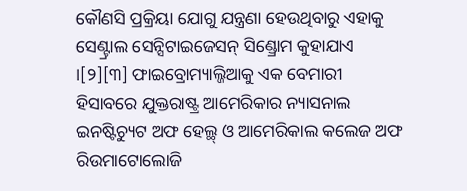କୌଣସି ପ୍ରକ୍ରିୟା ଯୋଗୁ ଯନ୍ତ୍ରଣା ହେଉଥିବାରୁ ଏହାକୁ ସେଣ୍ଟ୍ରାଲ ସେନ୍ସିଟାଇଜେସନ୍ ସିଣ୍ଡ୍ରୋମ କୁହାଯାଏ ।[୨][୩] ଫାଇବ୍ରୋମ୍ୟାଲ୍ଜିଆକୁ ଏକ ବେମାରୀ ହିସାବରେ ଯୁକ୍ତରାଷ୍ଟ୍ର ଆମେରିକାର ନ୍ୟାସନାଲ ଇନଷ୍ଟିଚ୍ୟୁଟ ଅଫ ହେଲ୍ଥ୍ ଓ ଆମେରିକାଲ କଲେଜ ଅଫ ରିଉମାଟୋଲୋଜି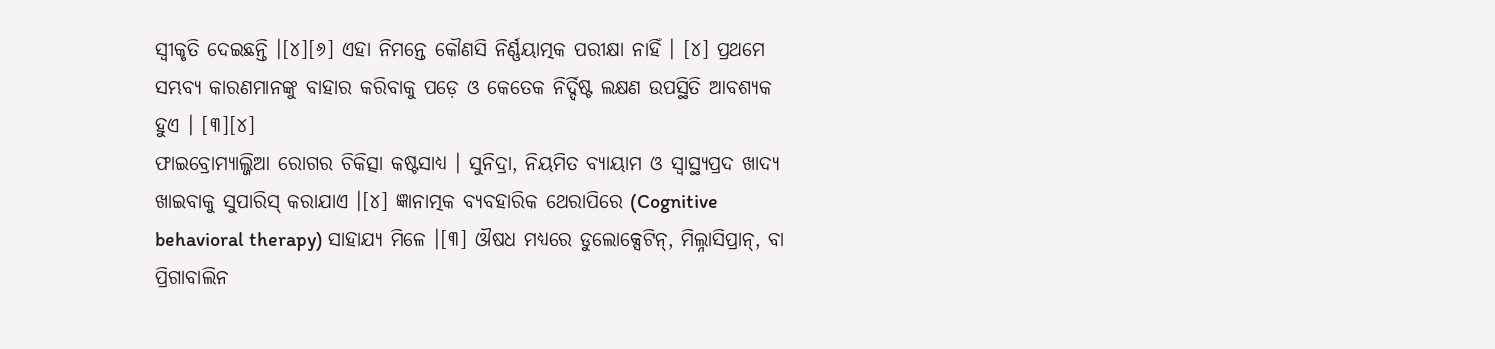ସ୍ୱୀକୃତି ଦେଇଛନ୍ତି ।[୪][୬] ଏହା ନିମନ୍ତେ କୌଣସି ନିର୍ଣ୍ଣୟାତ୍ମକ ପରୀକ୍ଷା ନାହିଁ । [୪] ପ୍ରଥମେ ସମ୍ଭବ୍ୟ କାରଣମାନଙ୍କୁ ବାହାର କରିବାକୁ ପଡ଼େ ଓ କେତେକ ନିର୍ଦ୍ଦିଷ୍ଟ ଲକ୍ଷଣ ଉପସ୍ଥିତି ଆବଶ୍ୟକ ହୁଏ । [୩][୪]
ଫାଇବ୍ରୋମ୍ୟାଲ୍ଜିଆ ରୋଗର ଚିକିତ୍ସା କଷ୍ଟସାଧ୍ୟ । ସୁନିଦ୍ରା, ନିୟମିତ ବ୍ୟାୟାମ ଓ ସ୍ୱାସ୍ଥ୍ୟପ୍ରଦ ଖାଦ୍ୟ ଖାଇବାକୁ ସୁପାରିସ୍ କରାଯାଏ ।[୪] ଜ୍ଞାନାତ୍ମକ ବ୍ୟବହାରିକ ଥେରାପିରେ (Cognitive behavioral therapy) ସାହାଯ୍ୟ ମିଳେ ।[୩] ଔଷଧ ମଧ୍ୟରେ ଡୁଲୋକ୍ସେଟିନ୍, ମିଲ୍ନାସିପ୍ରାନ୍, ବା ପ୍ରିଗାବାଲିନ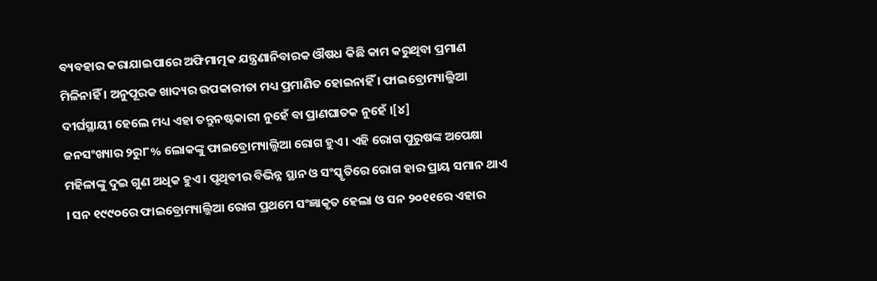ବ୍ୟବହାର କରାଯାଇପାରେ ଅଫିମାତ୍ମକ ଯନ୍ତ୍ରଣାନିବାରକ ଔଷଧ କିଛି କାମ କରୁଥିବା ପ୍ରମାଣ ମିଳିନାହିଁ । ଅନୁପୂରକ ଖାଦ୍ୟର ଉପକାରୀତା ମଧ୍ୟ ପ୍ରମାଣିତ ହୋଇନାହିଁ । ଫାଇବ୍ରୋମ୍ୟାଲ୍ଜିଆ ଦୀର୍ଘସ୍ଥାୟୀ ହେଲେ ମଧ୍ୟ ଏହା ତନ୍ତୁନଷ୍ଟକାରୀ ନୁହେଁ ବା ପ୍ରାଣଘାତକ ନୁହେଁ ।[୪]
ଜନସଂଖ୍ୟାର ୨ରୁ୮% ଲୋକଙ୍କୁ ଫାଇବ୍ରୋମ୍ୟାଲ୍ଜିଆ ରୋଗ ହୁଏ । ଏହି ରୋଗ ପୁରୁଷଙ୍କ ଅପେକ୍ଷା ମହିଳାଙ୍କୁ ଦୁଇ ଗୁଣ ଅଧିକ ହୁଏ । ପୃଥିବୀର ବିଭିନ୍ନ ସ୍ଥାନ ଓ ସଂସ୍କୃତିରେ ରୋଗ ହାର ପ୍ରାୟ ସମାନ ଥାଏ । ସନ ୧୯୯୦ରେ ଫାଇବ୍ରୋମ୍ୟାଲ୍ଜିଆ ରୋଗ ପ୍ରଥମେ ସଂଜ୍ଞାକୃତ ହେଲା ଓ ସନ ୨୦୧୧ରେ ଏହାର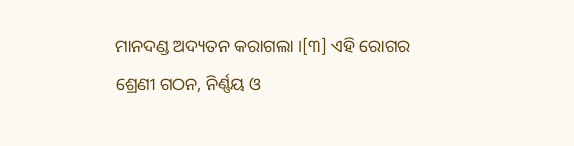ମାନଦଣ୍ଡ ଅଦ୍ୟତନ କରାଗଲା ।[୩] ଏହି ରୋଗର ଶ୍ରେଣୀ ଗଠନ, ନିର୍ଣ୍ଣୟ ଓ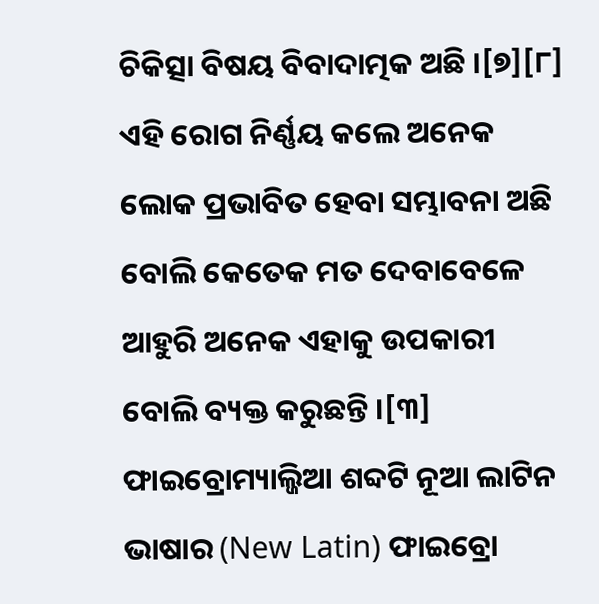ଚିକିତ୍ସା ବିଷୟ ବିବାଦାତ୍ମକ ଅଛି ।[୭][୮] ଏହି ରୋଗ ନିର୍ଣ୍ଣୟ କଲେ ଅନେକ ଲୋକ ପ୍ରଭାବିତ ହେବା ସମ୍ଭାବନା ଅଛି ବୋଲି କେତେକ ମତ ଦେବାବେଳେ ଆହୁରି ଅନେକ ଏହାକୁ ଉପକାରୀ ବୋଲି ବ୍ୟକ୍ତ କରୁଛନ୍ତି ।[୩] ଫାଇବ୍ରୋମ୍ୟାଲ୍ଜିଆ ଶବ୍ଦଟି ନୂଆ ଲାଟିନ ଭାଷାର (New Latin) ଫାଇବ୍ରୋ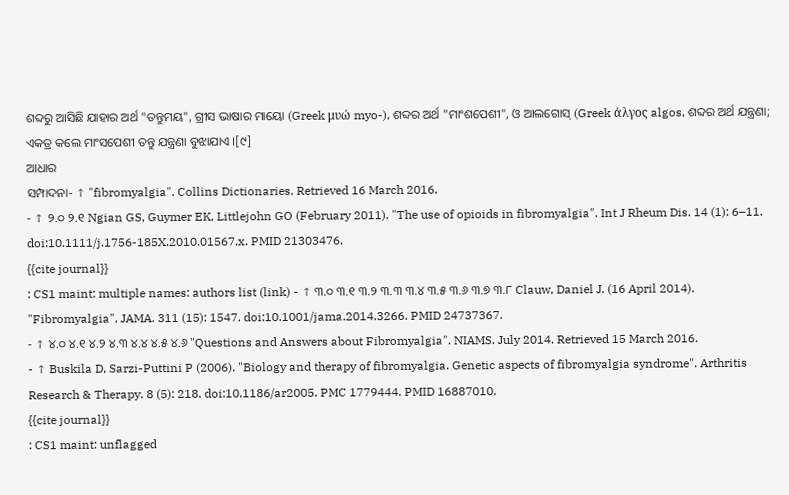ଶବ୍ଦରୁ ଆସିଛି ଯାହାର ଅର୍ଥ "ତନ୍ତୁମୟ", ଗ୍ରୀସ ଭାଷାର ମାୟୋ (Greek μυώ myo-), ଶବ୍ଦର ଅର୍ଥ "ମାଂଶପେଶୀ", ଓ ଆଲଗୋସ୍ (Greek άλγος algos, ଶବ୍ଦର ଅର୍ଥ ଯନ୍ତ୍ରଣା; ଏକତ୍ର କଲେ ମାଂସପେଶୀ ତନ୍ତୁ ଯନ୍ତ୍ରଣା ବୁଝାଯାଏ ।[୯]
ଆଧାର
ସମ୍ପାଦନା- ↑ "fibromyalgia". Collins Dictionaries. Retrieved 16 March 2016.
- ↑ ୨.୦ ୨.୧ Ngian GS, Guymer EK, Littlejohn GO (February 2011). "The use of opioids in fibromyalgia". Int J Rheum Dis. 14 (1): 6–11. doi:10.1111/j.1756-185X.2010.01567.x. PMID 21303476.
{{cite journal}}
: CS1 maint: multiple names: authors list (link) - ↑ ୩.୦ ୩.୧ ୩.୨ ୩.୩ ୩.୪ ୩.୫ ୩.୬ ୩.୭ ୩.୮ Clauw, Daniel J. (16 April 2014). "Fibromyalgia". JAMA. 311 (15): 1547. doi:10.1001/jama.2014.3266. PMID 24737367.
- ↑ ୪.୦ ୪.୧ ୪.୨ ୪.୩ ୪.୪ ୪.୫ ୪.୬ "Questions and Answers about Fibromyalgia". NIAMS. July 2014. Retrieved 15 March 2016.
- ↑ Buskila D, Sarzi-Puttini P (2006). "Biology and therapy of fibromyalgia. Genetic aspects of fibromyalgia syndrome". Arthritis Research & Therapy. 8 (5): 218. doi:10.1186/ar2005. PMC 1779444. PMID 16887010.
{{cite journal}}
: CS1 maint: unflagged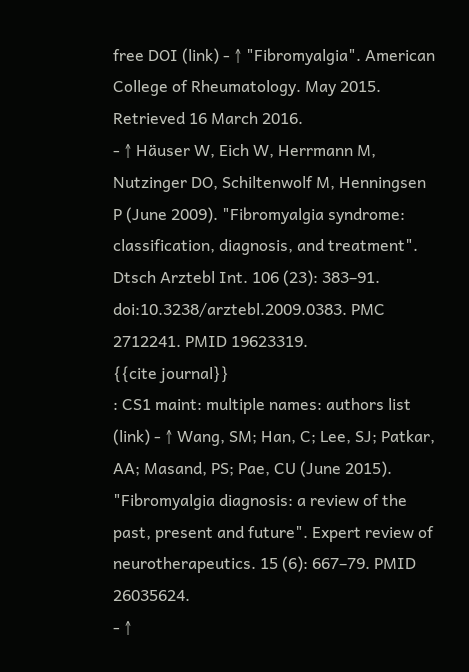free DOI (link) - ↑ "Fibromyalgia". American College of Rheumatology. May 2015. Retrieved 16 March 2016.
- ↑ Häuser W, Eich W, Herrmann M, Nutzinger DO, Schiltenwolf M, Henningsen P (June 2009). "Fibromyalgia syndrome: classification, diagnosis, and treatment". Dtsch Arztebl Int. 106 (23): 383–91. doi:10.3238/arztebl.2009.0383. PMC 2712241. PMID 19623319.
{{cite journal}}
: CS1 maint: multiple names: authors list (link) - ↑ Wang, SM; Han, C; Lee, SJ; Patkar, AA; Masand, PS; Pae, CU (June 2015). "Fibromyalgia diagnosis: a review of the past, present and future". Expert review of neurotherapeutics. 15 (6): 667–79. PMID 26035624.
- ↑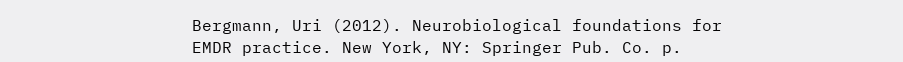Bergmann, Uri (2012). Neurobiological foundations for EMDR practice. New York, NY: Springer Pub. Co. p.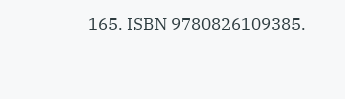165. ISBN 9780826109385.